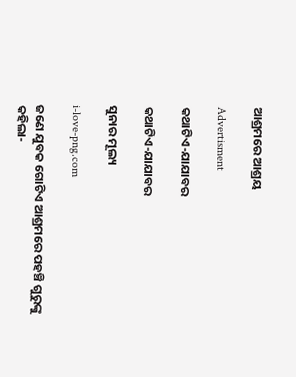ଆଶ୍ରମରେ ଆଶ୍ରୟ

Advertisment

କଥାଟିଏ-ଯାଯାବର

କଥାଟିଏ-ଯାଯାବର

ସୁନାର ମୂଲ୍ୟ

i-love-png.com

ଜଣେ ଯୁବକ ଗୋଟିଏ ଆଶ୍ରମରେ ପହଞ୍ଚି ଗୁରୁଙ୍କୁ କହିଲା-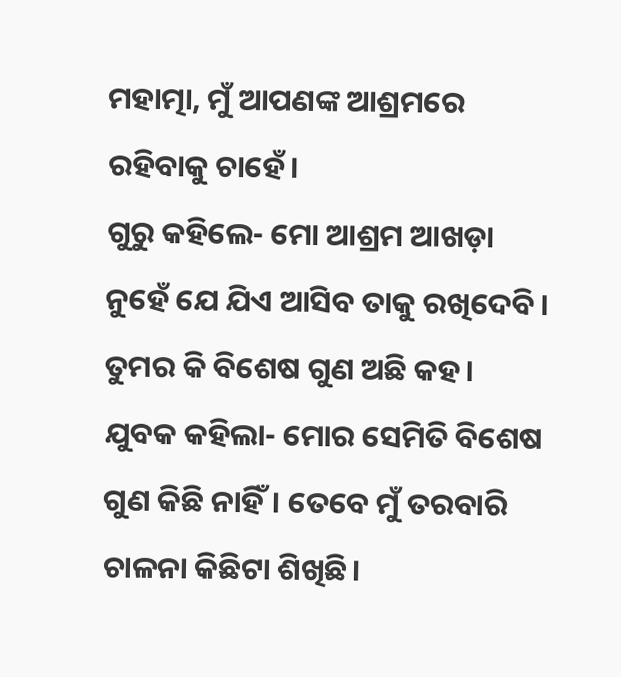ମହାତ୍ମା, ମୁଁ ଆପଣଙ୍କ ଆଶ୍ରମରେ ରହିବାକୁ ଚାହେଁ।
ଗୁରୁ କହିଲେ- ମୋ ଆଶ୍ରମ ଆଖଡ଼ା ନୁହେଁ ଯେ ଯିଏ ଆସିବ ତାକୁ ରଖିଦେବି। ତୁମର କି ବିଶେଷ ଗୁଣ ଅଛି କହ।
ଯୁବକ କହିଲା- ମୋର ସେମିତି ବିଶେଷ ଗୁଣ କିଛି ନାହିଁ। ତେବେ ମୁଁ ତରବାରି ଚାଳନା କିଛିଟା ଶିଖିଛି।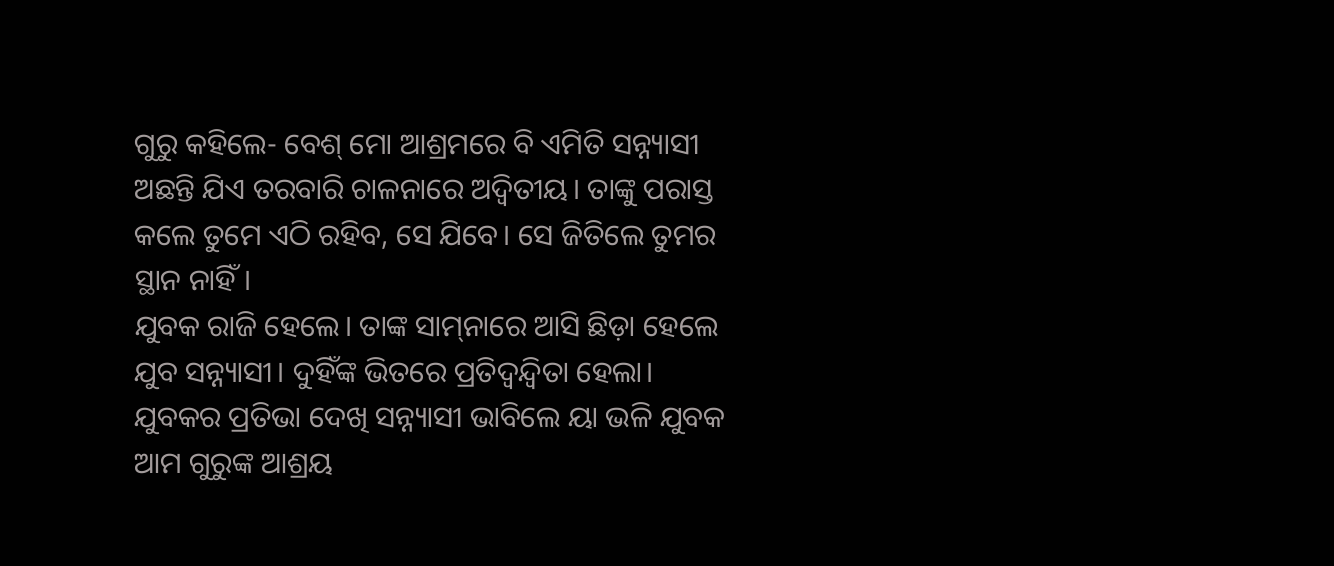ଗୁରୁ କହିଲେ- ବେଶ୍‌ ମୋ ଆଶ୍ରମରେ ବି ଏମିତି ସନ୍ନ୍ୟାସୀ ଅଛନ୍ତି ଯିଏ ତରବାରି ଚାଳନାରେ ଅଦ୍ବିତୀୟ। ତାଙ୍କୁ ପରାସ୍ତ କଲେ ତୁମେ ଏଠି ରହିବ, ସେ ଯିବେ। ସେ ଜିତିଲେ ତୁମର ସ୍ଥାନ ନାହିଁ।
ଯୁବକ ରାଜି ହେଲେ। ତାଙ୍କ ସାମ୍‌ନାରେ ଆସି ଛିଡ଼ା ହେଲେ ଯୁବ ସନ୍ନ୍ୟାସୀ। ଦୁହିଁଙ୍କ ଭିତରେ ପ୍ରତିଦ୍ବନ୍ଦ୍ବିତା ହେଲା। ଯୁବକର ପ୍ରତିଭା ଦେଖି ସନ୍ନ୍ୟାସୀ ଭାବିଲେ ୟା ଭଳି ଯୁବକ ଆମ ଗୁରୁଙ୍କ ଆଶ୍ରୟ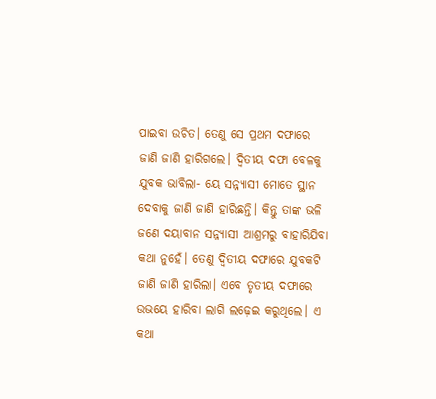ପାଇବା ଉଚିତ। ତେଣୁ ସେ ପ୍ରଥମ ଦଫାରେ ଜାଣି ଜାଣି ହାରିଗଲେ। ଦ୍ବିତୀୟ ଦଫା ବେଳକୁ ଯୁବକ ଭାବିଲା- ୟେ ସନ୍ନ୍ୟାସୀ ମୋତେ ସ୍ଥାନ ଦେବାକୁ ଜାଣି ଜାଣି ହାରିଛନ୍ତି। କିନ୍ତୁ ତାଙ୍କ ଭଳି ଜଣେ ଦୟାବାନ ସନ୍ନ୍ୟାସୀ ଆଶ୍ରମରୁ ବାହାରିଯିବା କଥା ନୁହେଁ। ତେଣୁ ଦ୍ବିତୀୟ ଦଫାରେ ଯୁବକଟି ଜାଣି ଜାଣି ହାରିଲା। ଏବେ ତୃତୀୟ ଦଫାରେ ଉଭୟେ ହାରିବା ଲାଗି ଲଢ଼େଇ କରୁଥିଲେ। ଏ କଥା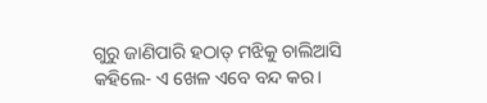ଗୁରୁ ଜାଣିପାରି ହଠାତ୍‌ ମଝିକୁ ଚାଲିଆସି କହିଲେ- ଏ ଖେଳ ଏବେ ବନ୍ଦ କର।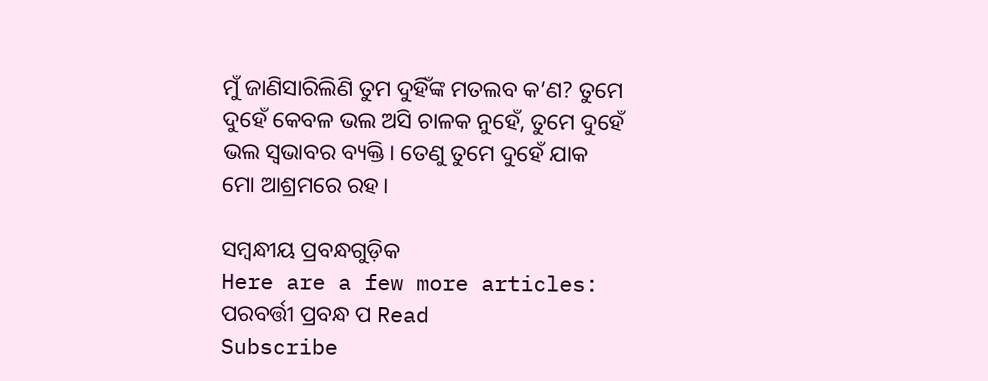ମୁଁ ଜାଣିସାରିଲିଣି ତୁମ ଦୁହିଁଙ୍କ ମତଲବ କ’ଣ? ତୁମେ ଦୁହେଁ କେବଳ ଭଲ ଅସି ଚାଳକ ନୁହେଁ, ତୁମେ ଦୁହେଁ ଭଲ ସ୍ବଭାବର ବ୍ୟକ୍ତି। ତେଣୁ ତୁମେ ଦୁହେଁ ଯାକ ମୋ ଆଶ୍ରମରେ ରହ।

ସମ୍ବନ୍ଧୀୟ ପ୍ରବନ୍ଧଗୁଡ଼ିକ
Here are a few more articles:
ପରବର୍ତ୍ତୀ ପ୍ରବନ୍ଧ ପ Read
Subscribe